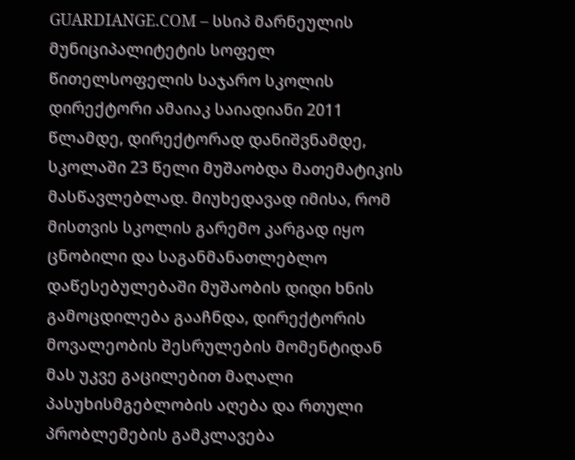GUARDIANGE.COM – სსიპ მარნეულის მუნიციპალიტეტის სოფელ წითელსოფელის საჯარო სკოლის დირექტორი ამაიაკ საიადიანი 2011 წლამდე, დირექტორად დანიშვნამდე, სკოლაში 23 წელი მუშაობდა მათემატიკის მასწავლებლად. მიუხედავად იმისა, რომ მისთვის სკოლის გარემო კარგად იყო ცნობილი და საგანმანათლებლო დაწესებულებაში მუშაობის დიდი ხნის გამოცდილება გააჩნდა, დირექტორის მოვალეობის შესრულების მომენტიდან მას უკვე გაცილებით მაღალი პასუხისმგებლობის აღება და რთული პრობლემების გამკლავება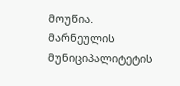მოუწია.
მარნეულის მუნიციპალიტეტის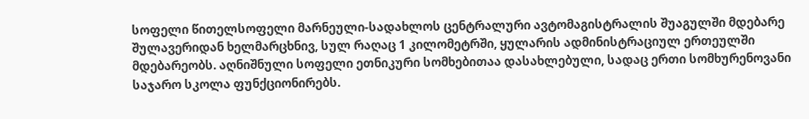სოფელი წითელსოფელი მარნეული-სადახლოს ცენტრალური ავტომაგისტრალის შუაგულში მდებარე შულავერიდან ხელმარცხნივ, სულ რაღაც 1 კილომეტრში, ყულარის ადმინისტრაციულ ერთეულში მდებარეობს. აღნიშნული სოფელი ეთნიკური სომხებითაა დასახლებული, სადაც ერთი სომხურენოვანი საჯარო სკოლა ფუნქციონირებს.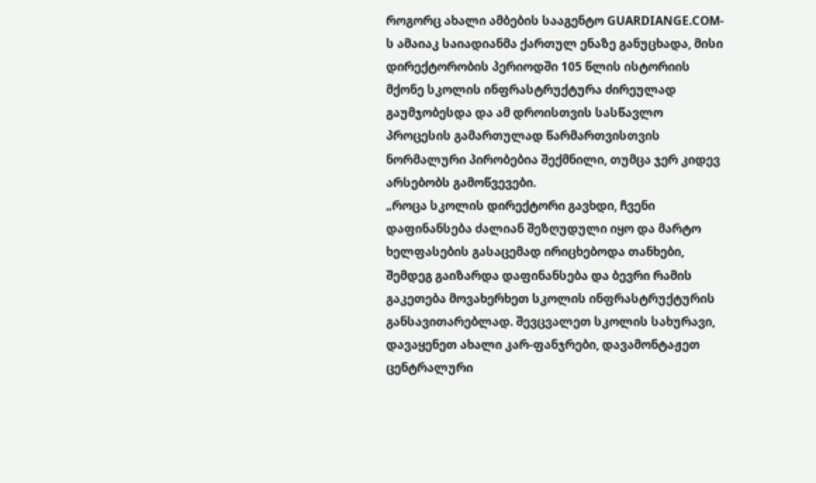როგორც ახალი ამბების სააგენტო GUARDIANGE.COM-ს ამაიაკ საიადიანმა ქართულ ენაზე განუცხადა, მისი დირექტორობის პერიოდში 105 წლის ისტორიის მქონე სკოლის ინფრასტრუქტურა ძირეულად გაუმჯობესდა და ამ დროისთვის სასწავლო პროცესის გამართულად წარმართვისთვის ნორმალური პირობებია შექმნილი, თუმცა ჯერ კიდევ არსებობს გამოწვევები.
„როცა სკოლის დირექტორი გავხდი, ჩვენი დაფინანსება ძალიან შეზღუდული იყო და მარტო ხელფასების გასაცემად ირიცხებოდა თანხები, შემდეგ გაიზარდა დაფინანსება და ბევრი რამის გაკეთება მოვახერხეთ სკოლის ინფრასტრუქტურის განსავითარებლად. შევცვალეთ სკოლის სახურავი, დავაყენეთ ახალი კარ-ფანჯრები, დავამონტაჟეთ ცენტრალური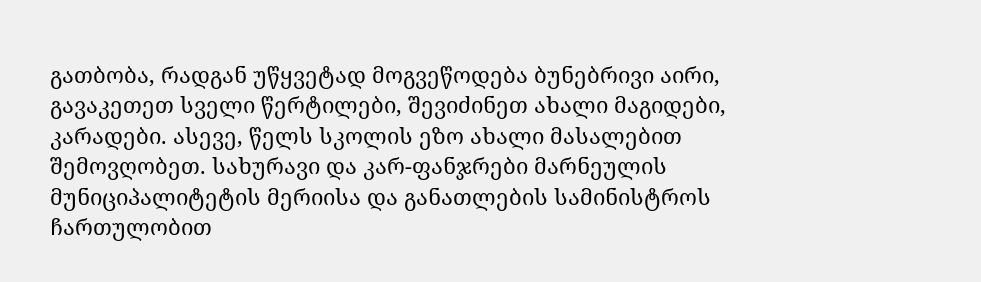გათბობა, რადგან უწყვეტად მოგვეწოდება ბუნებრივი აირი, გავაკეთეთ სველი წერტილები, შევიძინეთ ახალი მაგიდები, კარადები. ასევე, წელს სკოლის ეზო ახალი მასალებით შემოვღობეთ. სახურავი და კარ-ფანჯრები მარნეულის მუნიციპალიტეტის მერიისა და განათლების სამინისტროს ჩართულობით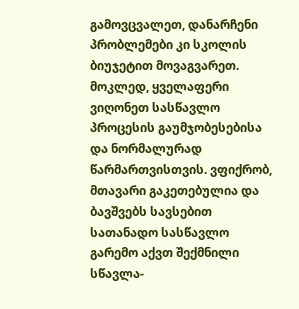გამოვცვალეთ, დანარჩენი პრობლემები კი სკოლის ბიუჯეტით მოვაგვარეთ. მოკლედ, ყველაფერი ვიღონეთ სასწავლო პროცესის გაუმჯობესებისა და ნორმალურად წარმართვისთვის. ვფიქრობ, მთავარი გაკეთებულია და ბავშვებს სავსებით სათანადო სასწავლო გარემო აქვთ შექმნილი სწავლა-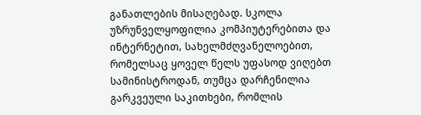განათლების მისაღებად. სკოლა უზრუნველყოფილია კომპიუტერებითა და ინტერნეტით, სახელმძღვანელოებით, რომელსაც ყოველ წელს უფასოდ ვიღებთ სამინისტროდან, თუმცა დარჩენილია გარკვეული საკითხები, რომლის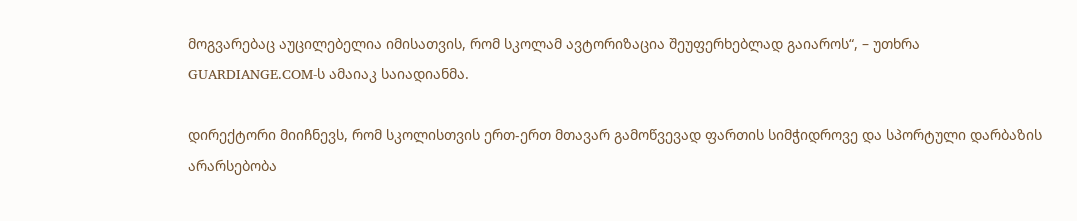მოგვარებაც აუცილებელია იმისათვის, რომ სკოლამ ავტორიზაცია შეუფერხებლად გაიაროს“, – უთხრა GUARDIANGE.COM-ს ამაიაკ საიადიანმა.

დირექტორი მიიჩნევს, რომ სკოლისთვის ერთ-ერთ მთავარ გამოწვევად ფართის სიმჭიდროვე და სპორტული დარბაზის არარსებობა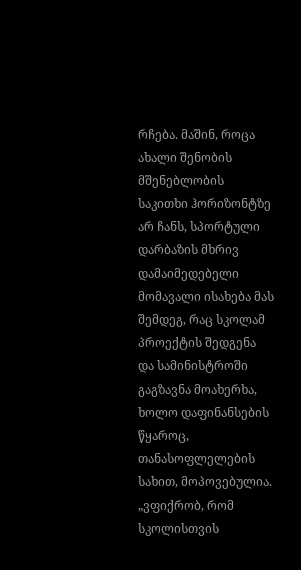რჩება. მაშინ, როცა ახალი შენობის მშენებლობის საკითხი ჰორიზონტზე არ ჩანს, სპორტული დარბაზის მხრივ დამაიმედებელი მომავალი ისახება მას შემდეგ, რაც სკოლამ პროექტის შედგენა და სამინისტროში გაგზავნა მოახერხა, ხოლო დაფინანსების წყაროც, თანასოფლელების სახით, მოპოვებულია.
„ვფიქრობ, რომ სკოლისთვის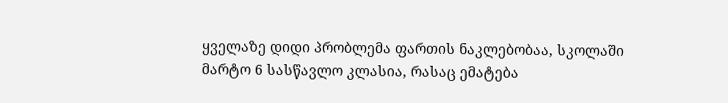ყველაზე დიდი პრობლემა ფართის ნაკლებობაა, სკოლაში მარტო 6 სასწავლო კლასია, რასაც ემატება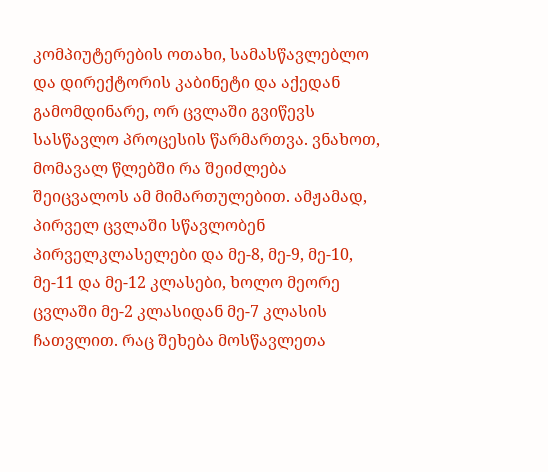კომპიუტერების ოთახი, სამასწავლებლო და დირექტორის კაბინეტი და აქედან გამომდინარე, ორ ცვლაში გვიწევს სასწავლო პროცესის წარმართვა. ვნახოთ, მომავალ წლებში რა შეიძლება შეიცვალოს ამ მიმართულებით. ამჟამად, პირველ ცვლაში სწავლობენ პირველკლასელები და მე-8, მე-9, მე-10, მე-11 და მე-12 კლასები, ხოლო მეორე ცვლაში მე-2 კლასიდან მე-7 კლასის ჩათვლით. რაც შეხება მოსწავლეთა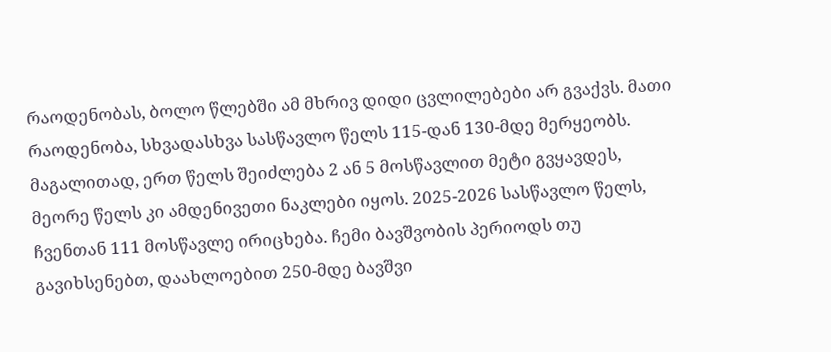რაოდენობას, ბოლო წლებში ამ მხრივ დიდი ცვლილებები არ გვაქვს. მათი რაოდენობა, სხვადასხვა სასწავლო წელს 115-დან 130-მდე მერყეობს. მაგალითად, ერთ წელს შეიძლება 2 ან 5 მოსწავლით მეტი გვყავდეს, მეორე წელს კი ამდენივეთი ნაკლები იყოს. 2025-2026 სასწავლო წელს, ჩვენთან 111 მოსწავლე ირიცხება. ჩემი ბავშვობის პერიოდს თუ გავიხსენებთ, დაახლოებით 250-მდე ბავშვი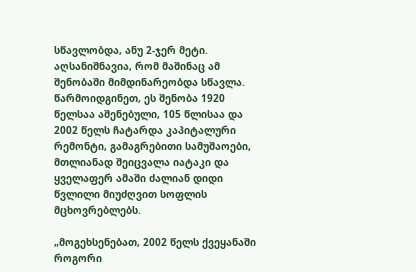სწავლობდა, ანუ 2-ჯერ მეტი. აღსანიშნავია, რომ მაშინაც ამ შენობაში მიმდინარეობდა სწავლა. წარმოიდგინეთ, ეს შენობა 1920 წელსაა აშენებული, 105 წლისაა და 2002 წელს ჩატარდა კაპიტალური რემონტი, გამაგრებითი სამუშაოები, მთლიანად შეიცვალა იატაკი და ყველაფერ ამაში ძალიან დიდი წვლილი მიუძღვით სოფლის მცხოვრებლებს.

„მოგეხსენებათ, 2002 წელს ქვეყანაში როგორი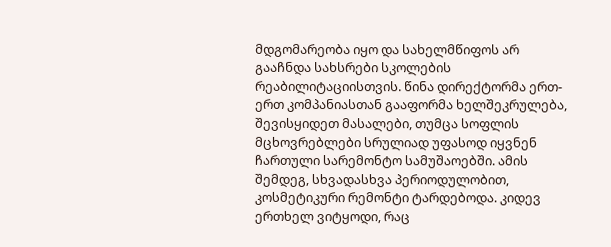მდგომარეობა იყო და სახელმწიფოს არ გააჩნდა სახსრები სკოლების რეაბილიტაციისთვის. წინა დირექტორმა ერთ-ერთ კომპანიასთან გააფორმა ხელშეკრულება, შევისყიდეთ მასალები, თუმცა სოფლის მცხოვრებლები სრულიად უფასოდ იყვნენ ჩართული სარემონტო სამუშაოებში. ამის შემდეგ, სხვადასხვა პერიოდულობით, კოსმეტიკური რემონტი ტარდებოდა. კიდევ ერთხელ ვიტყოდი, რაც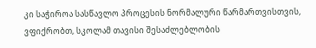კი საჭიროა სასწავლო პროცესის ნორმალური წარმართვისთვის, ვფიქრობთ, სკოლამ თავისი შესაძლებლობის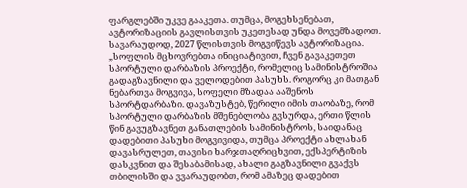ფარგლებში უკვე გააკეთა. თუმცა, მოგეხსენებათ, ავტორიზაციის გავლისთვის უკეთესად უნდა მოვემზადოთ. სავარაუდოდ, 2027 წლისთვის მოგვიწევს ავტორიზაცია.
„სოფლის მცხოვრებთა ინიციატივით, ჩვენ გავაკეთეთ სპორტული დარბაზის პროექტი, რომელიც სამინისტროშია გადაგზავნილი და ველოდებით პასუხს. როგორც კი მათგან ნებართვა მოგვივა, სოფელი მზადაა ააშენოს სპორტდარბაზი. დავაზუსტებ, წერილი იმის თაობაზე, რომ სპორტული დარბაზის მშენებლობა გვსურდა, ერთი წლის წინ გავუგზავნეთ განათლების სამინისტროს, საიდანაც დადებითი პასუხი მოგვივიდა, თუმცა პროექტი ახლახან დავასრულეთ, თავისი ხარჯთაღრიცხვით, ექსპერტიზის დასკვნით და შესაბამისად, ახალი გაგზავნილი გვაქვს თბილისში და ვვარაუდობთ, რომ ამაზეც დადებით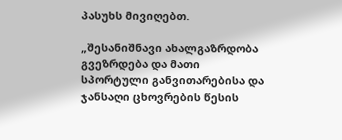პასუხს მივიღებთ.

„შესანიშნავი ახალგაზრდობა გვეზრდება და მათი სპორტული განვითარებისა და ჯანსაღი ცხოვრების წესის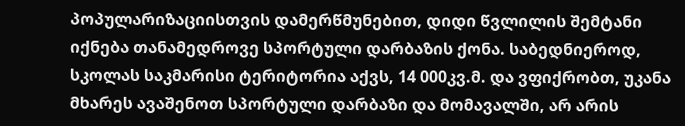პოპულარიზაციისთვის დამერწმუნებით, დიდი წვლილის შემტანი იქნება თანამედროვე სპორტული დარბაზის ქონა. საბედნიეროდ, სკოლას საკმარისი ტერიტორია აქვს, 14 000კვ.მ. და ვფიქრობთ, უკანა მხარეს ავაშენოთ სპორტული დარბაზი და მომავალში, არ არის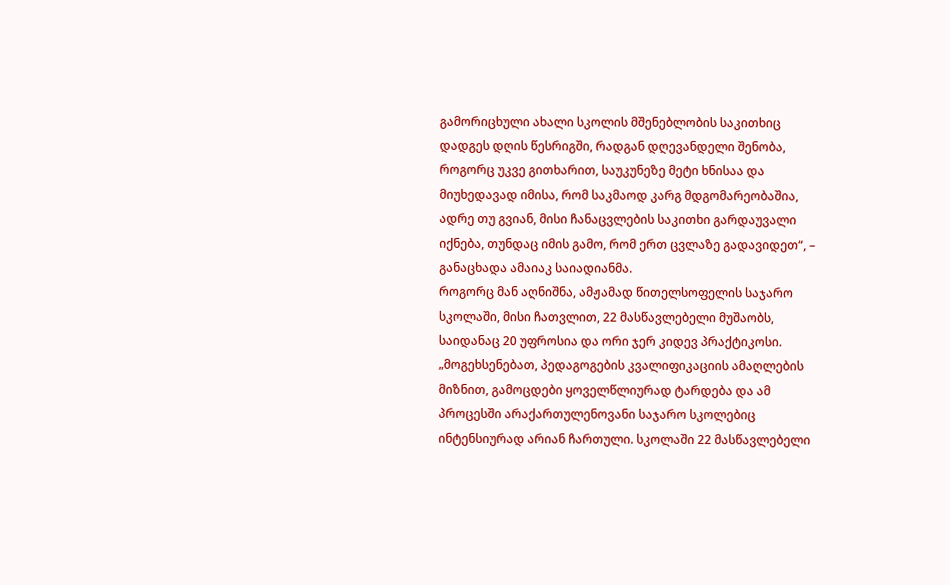გამორიცხული ახალი სკოლის მშენებლობის საკითხიც დადგეს დღის წესრიგში, რადგან დღევანდელი შენობა, როგორც უკვე გითხარით, საუკუნეზე მეტი ხნისაა და მიუხედავად იმისა, რომ საკმაოდ კარგ მდგომარეობაშია, ადრე თუ გვიან, მისი ჩანაცვლების საკითხი გარდაუვალი იქნება, თუნდაც იმის გამო, რომ ერთ ცვლაზე გადავიდეთ“, – განაცხადა ამაიაკ საიადიანმა.
როგორც მან აღნიშნა, ამჟამად წითელსოფელის საჯარო სკოლაში, მისი ჩათვლით, 22 მასწავლებელი მუშაობს, საიდანაც 20 უფროსია და ორი ჯერ კიდევ პრაქტიკოსი.
„მოგეხსენებათ, პედაგოგების კვალიფიკაციის ამაღლების მიზნით, გამოცდები ყოველწლიურად ტარდება და ამ პროცესში არაქართულენოვანი საჯარო სკოლებიც ინტენსიურად არიან ჩართული. სკოლაში 22 მასწავლებელი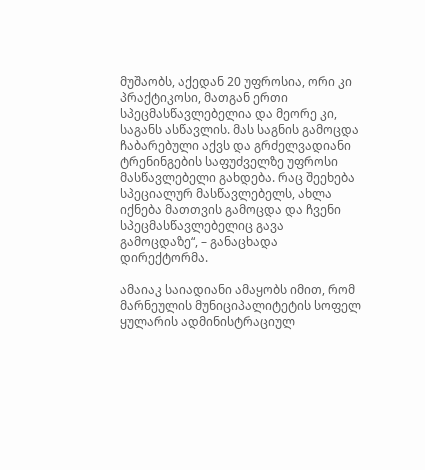მუშაობს, აქედან 20 უფროსია, ორი კი პრაქტიკოსი, მათგან ერთი სპეცმასწავლებელია და მეორე კი, საგანს ასწავლის. მას საგნის გამოცდა ჩაბარებული აქვს და გრძელვადიანი ტრენინგების საფუძველზე უფროსი მასწავლებელი გახდება. რაც შეეხება სპეციალურ მასწავლებელს, ახლა იქნება მათთვის გამოცდა და ჩვენი სპეცმასწავლებელიც გავა გამოცდაზე“, – განაცხადა დირექტორმა.

ამაიაკ საიადიანი ამაყობს იმით, რომ მარნეულის მუნიციპალიტეტის სოფელ ყულარის ადმინისტრაციულ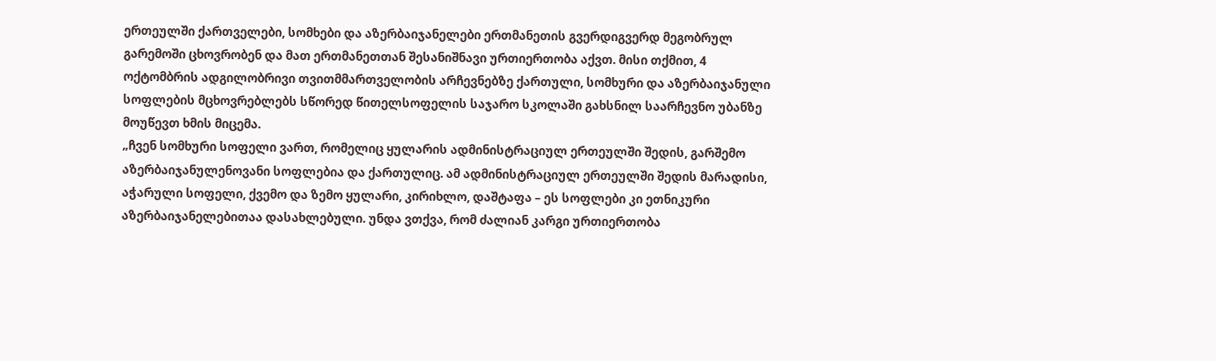ერთეულში ქართველები, სომხები და აზერბაიჯანელები ერთმანეთის გვერდიგვერდ მეგობრულ გარემოში ცხოვრობენ და მათ ერთმანეთთან შესანიშნავი ურთიერთობა აქვთ. მისი თქმით, 4 ოქტომბრის ადგილობრივი თვითმმართველობის არჩევნებზე ქართული, სომხური და აზერბაიჯანული სოფლების მცხოვრებლებს სწორედ წითელსოფელის საჯარო სკოლაში გახსნილ საარჩევნო უბანზე მოუწევთ ხმის მიცემა.
„ჩვენ სომხური სოფელი ვართ, რომელიც ყულარის ადმინისტრაციულ ერთეულში შედის, გარშემო აზერბაიჯანულენოვანი სოფლებია და ქართულიც. ამ ადმინისტრაციულ ერთეულში შედის მარადისი, აჭარული სოფელი, ქვემო და ზემო ყულარი, კირიხლო, დაშტაფა – ეს სოფლები კი ეთნიკური აზერბაიჯანელებითაა დასახლებული. უნდა ვთქვა, რომ ძალიან კარგი ურთიერთობა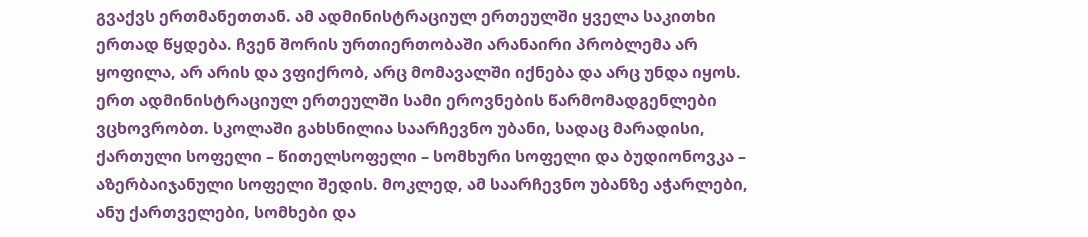გვაქვს ერთმანეთთან. ამ ადმინისტრაციულ ერთეულში ყველა საკითხი ერთად წყდება. ჩვენ შორის ურთიერთობაში არანაირი პრობლემა არ ყოფილა, არ არის და ვფიქრობ, არც მომავალში იქნება და არც უნდა იყოს. ერთ ადმინისტრაციულ ერთეულში სამი ეროვნების წარმომადგენლები ვცხოვრობთ. სკოლაში გახსნილია საარჩევნო უბანი, სადაც მარადისი, ქართული სოფელი – წითელსოფელი – სომხური სოფელი და ბუდიონოვკა – აზერბაიჯანული სოფელი შედის. მოკლედ, ამ საარჩევნო უბანზე აჭარლები, ანუ ქართველები, სომხები და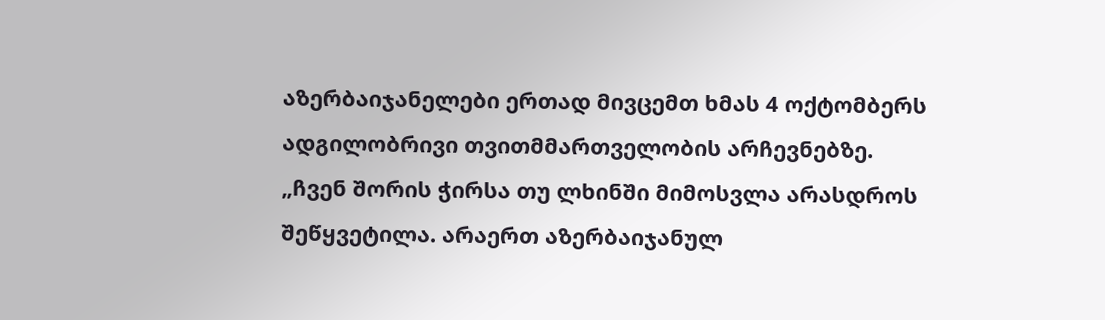აზერბაიჯანელები ერთად მივცემთ ხმას 4 ოქტომბერს ადგილობრივი თვითმმართველობის არჩევნებზე.
„ჩვენ შორის ჭირსა თუ ლხინში მიმოსვლა არასდროს შეწყვეტილა. არაერთ აზერბაიჯანულ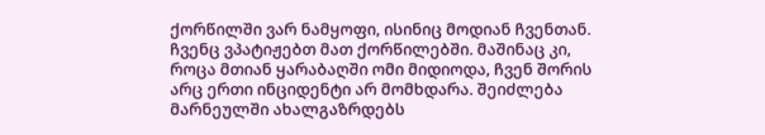ქორწილში ვარ ნამყოფი, ისინიც მოდიან ჩვენთან. ჩვენც ვპატიჟებთ მათ ქორწილებში. მაშინაც კი, როცა მთიან ყარაბაღში ომი მიდიოდა, ჩვენ შორის არც ერთი ინციდენტი არ მომხდარა. შეიძლება მარნეულში ახალგაზრდებს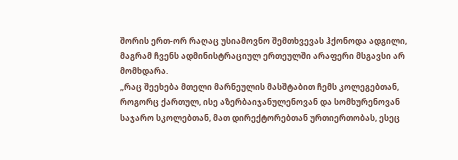შორის ერთ-ორ რაღაც უსიამოვნო შემთხვევას ჰქონოდა ადგილი, მაგრამ ჩვენს ადმინისტრაციულ ერთეულში არაფერი მსგავსი არ მომხდარა.
„რაც შეეხება მთელი მარნეულის მასშტაბით ჩემს კოლეგებთან, როგორც ქართულ, ისე აზერბაიჯანულენოვან და სომხურენოვან საჯარო სკოლებთან, მათ დირექტორებთან ურთიერთობას, ესეც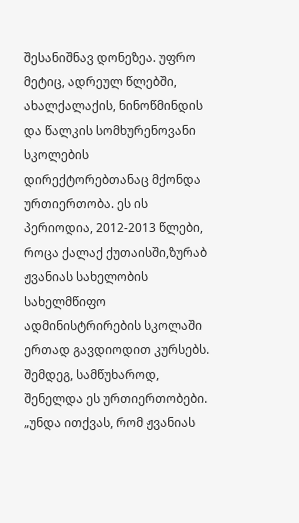შესანიშნავ დონეზეა. უფრო მეტიც, ადრეულ წლებში, ახალქალაქის, ნინოწმინდის და წალკის სომხურენოვანი სკოლების დირექტორებთანაც მქონდა ურთიერთობა. ეს ის პერიოდია, 2012-2013 წლები, როცა ქალაქ ქუთაისში,ზურაბ ჟვანიას სახელობის სახელმწიფო ადმინისტრირების სკოლაში ერთად გავდიოდით კურსებს. შემდეგ, სამწუხაროდ, შენელდა ეს ურთიერთობები.
„უნდა ითქვას, რომ ჟვანიას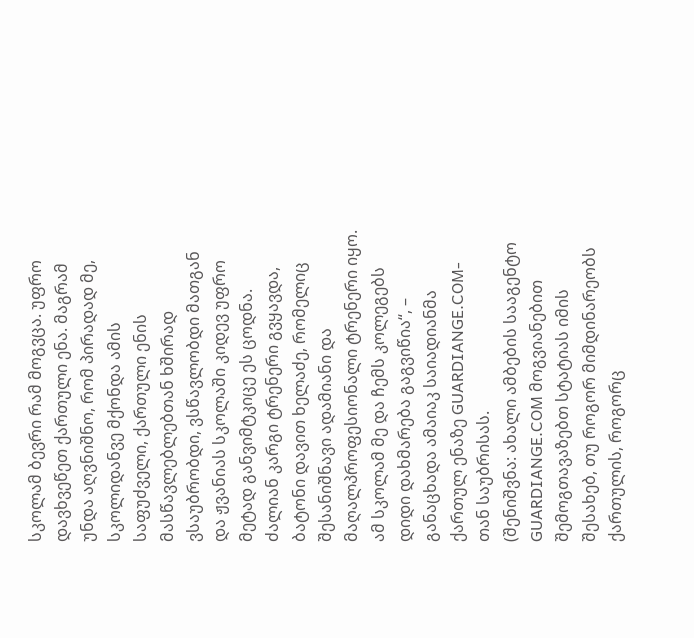სკოლამ ბევრი რამ მოგვცა. უფრო დავხვეწეთ ქართული ენა. მაგრამ უნდა აღვნიშნო, რომ პირადად მე, სკოლიდანვე მქონდა ამის საფუძველი, ქართული ენის მასწავლებლებთან ხშირად ვსაუბრობდი, ვსწავლობდი მათგან და ჟვანიას სკოლაში კიდევ უფრო მეტად განვიმტკიცე ეს ცოდნა. ძალიან კარგი ტრენერი გვყავდა, ბატონი დავით ხელაძე, რომელიც შესანიშნავი ადამიანი და მაღალპროფესიონალი ტრენერი იყო. ამ სკოლამ მე და ჩემს კოლეგებს დიდი დახმარება გაგვიწია“, – განაცხადა ამაიაკ საიადიანმა ქართულ ენაზე GUARDIANGE.COM-თან საუბრისას.
(შენიშვნა: ახალი ამბების სააგენტო GUARDIANGE.COM მოგვიანებით შემოგთავაზებთ სტატიას იმის შესახებ, თუ როგორ მიმდინარეობს ქართულის, როგორც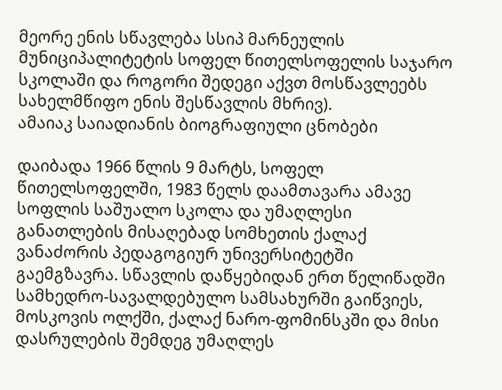მეორე ენის სწავლება სსიპ მარნეულის მუნიციპალიტეტის სოფელ წითელსოფელის საჯარო სკოლაში და როგორი შედეგი აქვთ მოსწავლეებს სახელმწიფო ენის შესწავლის მხრივ).
ამაიაკ საიადიანის ბიოგრაფიული ცნობები

დაიბადა 1966 წლის 9 მარტს, სოფელ წითელსოფელში, 1983 წელს დაამთავარა ამავე სოფლის საშუალო სკოლა და უმაღლესი განათლების მისაღებად სომხეთის ქალაქ ვანაძორის პედაგოგიურ უნივერსიტეტში გაემგზავრა. სწავლის დაწყებიდან ერთ წელიწადში სამხედრო-სავალდებულო სამსახურში გაიწვიეს, მოსკოვის ოლქში, ქალაქ ნარო-ფომინსკში და მისი დასრულების შემდეგ უმაღლეს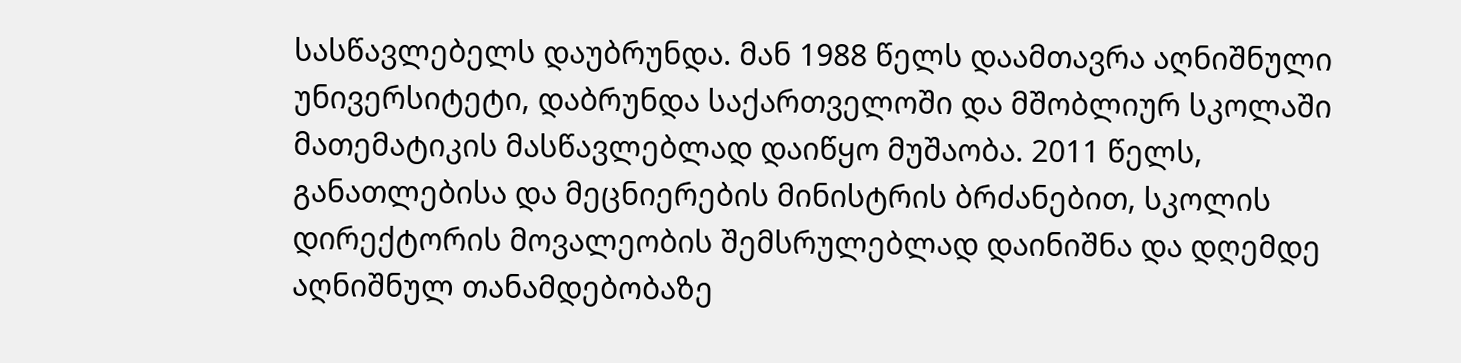სასწავლებელს დაუბრუნდა. მან 1988 წელს დაამთავრა აღნიშნული უნივერსიტეტი, დაბრუნდა საქართველოში და მშობლიურ სკოლაში მათემატიკის მასწავლებლად დაიწყო მუშაობა. 2011 წელს, განათლებისა და მეცნიერების მინისტრის ბრძანებით, სკოლის დირექტორის მოვალეობის შემსრულებლად დაინიშნა და დღემდე აღნიშნულ თანამდებობაზე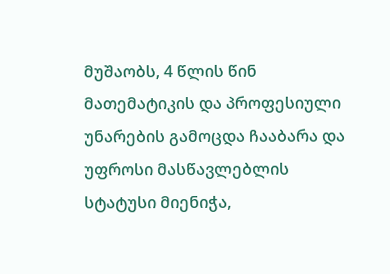მუშაობს, 4 წლის წინ მათემატიკის და პროფესიული უნარების გამოცდა ჩააბარა და უფროსი მასწავლებლის სტატუსი მიენიჭა,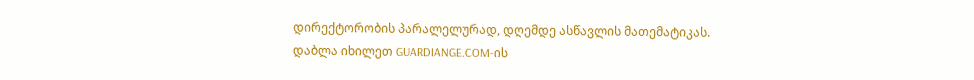დირექტორობის პარალელურად, დღემდე ასწავლის მათემატიკას.
დაბლა იხილეთ GUARDIANGE.COM-ის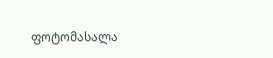ფოტომასალა